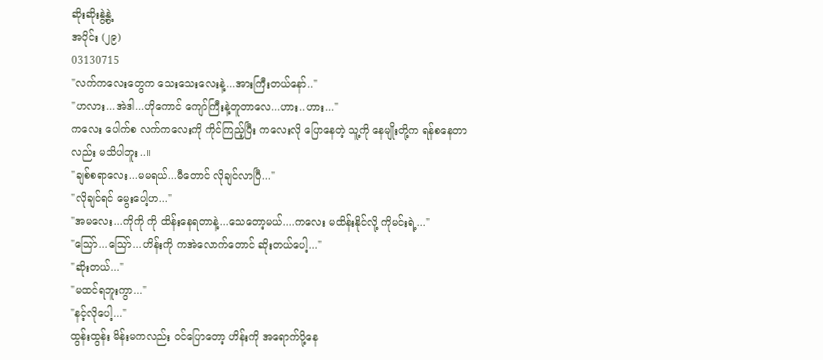ဆိုးဆိုးနွဲ့နွဲ့
အပိုင်း (၂၉)
03130715
"လက်ကလေးတွေက သေးသေးလေးနဲ့...အားကြီးတယ်နော်.."
"ဟလား...အဲဒါ...ဟိုကောင် ကျော်ကြီးနဲ့တူတာလေ...ဟား..ဟား..."
ကလေး ပေါက်စ လက်ကလေးကို ကိုင်ကြည့်ပြီး ကလေးလို ပြောနေတဲ့ သူ့ကို နေမျိုးတို့က ရန်စနေတာလည်း မသိပါဘူး..။
"ချစ်စရာလေး...မမရယ်...မီတောင် လိုချင်လာပြီ..."
"လိုချင်ရင် မွေးပေါ့ဟ..."
"အမလေး...ကိုကို ကို ထိန်းနေရတာနဲ့...သေတော့မယ်....ကလေး မထိန်းနိုင်လို့ ကိုမင်းရဲ့..."
"သြော်...သြော်...ဟိန်းကို ကအဲလောက်တောင် ဆိုးတယ်ပေါ့..."
"ဆိုးတယ်..."
"မထင်ရဘူးကွာ..."
"နင့်လိုပေါ့..."
ထွန်းထွန်း မိန်းမကလည်း ၀င်ပြောတော့ ဟိန်းကို အရောက်ပို့နေ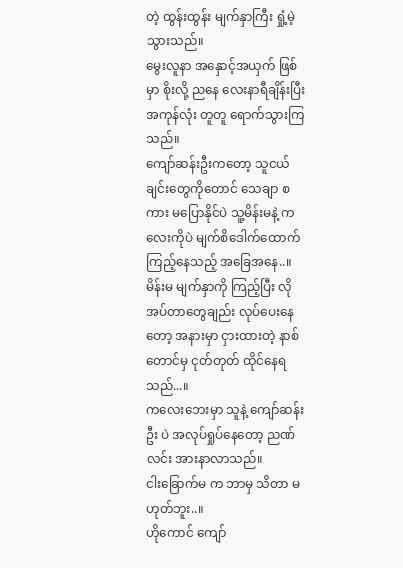တဲ့ ထွန်းထွန်း မျက်နှာကြီး ရှုံ့မဲ့သွားသည်။
မွေးလူနာ အနှောင့်အယှက် ဖြစ်မှာ စိုးလို့ ညနေ လေးနာရီချိန်းပြီး အကုန်လုံး တူတူ ရောက်သွားကြသည်။
ကျော်ဆန်းဦးကတော့ သူငယ်ချင်းတွေကိုတောင် သေချာ စကား မပြောနိုင်ပဲ သူ့မိန်းမနဲ့ ကလေးကိုပဲ မျက်စိဒေါက်ထောက် ကြည့်နေသည့် အခြေအနေ..။
မိန်းမ မျက်နှာကို ကြည့်ပြီး လိုအပ်တာတွေချည်း လုပ်ပေးနေတော့ အနားမှာ ငှားထားတဲ့ နာစ်တောင်မှ ငုတ်တုတ် ထိုင်နေရသည်...။
ကလေးဘေးမှာ သူနဲ့ ကျော်ဆန်းဦး ပဲ အလုပ်ရှုပ်နေတော့ ညဏ်လင်း အားနာလာသည်။
ငါးခြောက်မ က ဘာမှ သိတာ မဟုတ်ဘူး..။
ဟိုကောင် ကျော်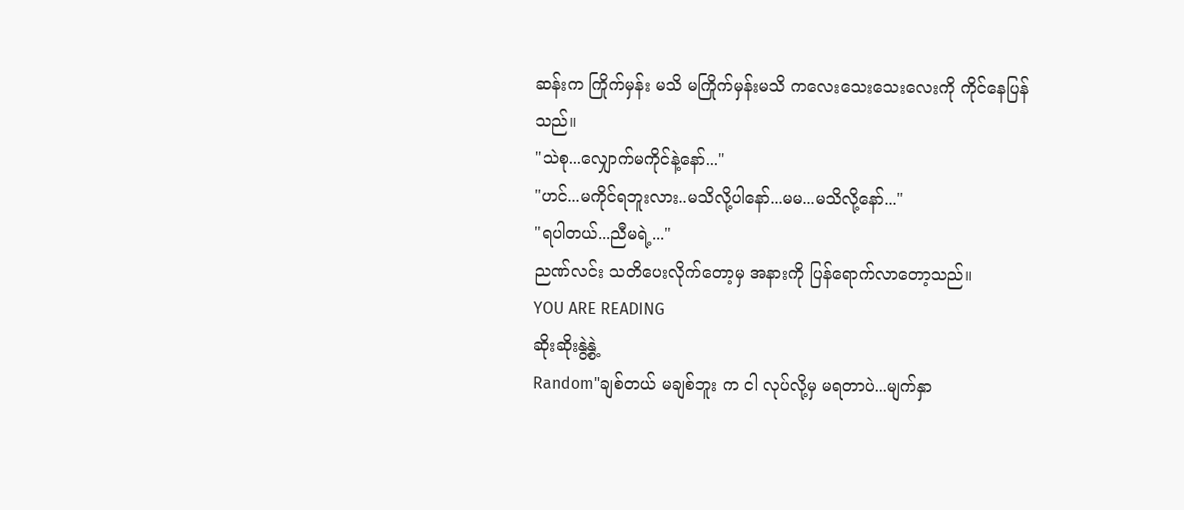ဆန်းက ကြိုက်မှန်း မသိ မကြိုက်မှန်းမသိ ကလေးသေးသေးလေးကို ကိုင်နေပြန်သည်။
"သဲစု...လျှောက်မကိုင်နဲ့နော်..."
"ဟင်...မကိုင်ရဘူးလား..မသိလို့ပါနော်...မမ...မသိလို့နော်..."
"ရပါတယ်...ညီမရဲ့..."
ညဏ်လင်း သတိပေးလိုက်တော့မှ အနားကို ပြန်ရောက်လာတော့သည်။
YOU ARE READING
ဆိုးဆိုးနွဲ့နွဲ့
Random"ချစ်တယ် မချစ်ဘူး က ငါ လုပ်လို့မှ မရတာပဲ...မျက်နှာ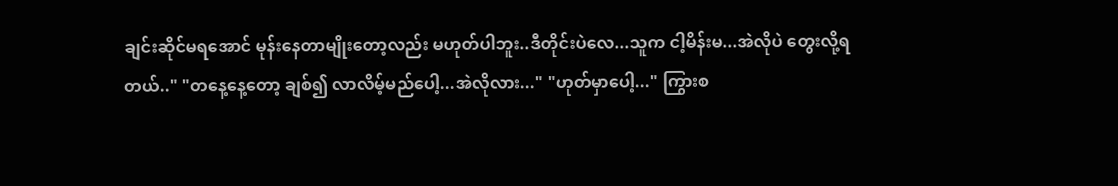ချင်းဆိုင်မရအောင် မုန်းနေတာမျိုးတော့လည်း မဟုတ်ပါဘူး..ဒီတိုင်းပဲလေ...သူက ငါ့မိန်းမ...အဲလိုပဲ တွေးလို့ရတယ်.." "တနေ့နေ့တော့ ချစ်၍ လာလိမ့်မည်ပေါ့...အဲလိုလား..." "ဟုတ်မှာပေါ့..." ကြွားစ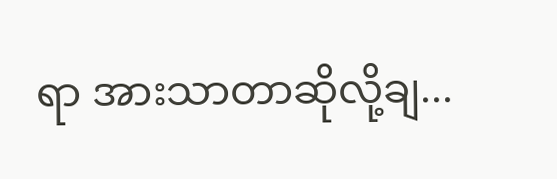ရာ အားသာတာဆိုလို့ချ...